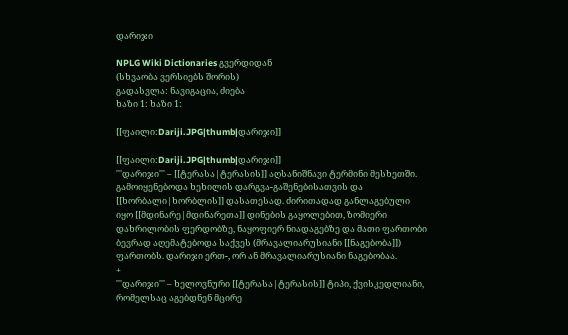დარიჯი

NPLG Wiki Dictionaries გვერდიდან
(სხვაობა ვერსიებს შორის)
გადასვლა: ნავიგაცია, ძიება
ხაზი 1: ხაზი 1:

[[ფაილი:Dariji.JPG|thumb|დარიჯი]]

[[ფაილი:Dariji.JPG|thumb|დარიჯი]]
'''დარიჯი''' – [[ტერასა|ტერასის]] აღსანიშნავი ტერმინი მესხეთში. გამოიყენებოდა ხეხილის დარგვა-გაშენებისათვის და [[ხორბალი|ხორბლის]] დასათესად. ძირითადად განლაგებული იყო [[მდინარე|მდინარეთა]] დინების გაყოლებით, ზომიერი დახრილობის ფერდობზე, ნაყოფიერ ნიადაგებზე და მათი ფართობი ბევრად აღემატებოდა საქვეს (მრავალიარუსიანი [[ნაგებობა]]) ფართობს. დარიჯი ერთ-, ორ ან მრავალიარუსიანი ნაგებობაა.
+
'''დარიჯი''' – ხელოვნური [[ტერასა|ტერასის]] ტიპი, ქვისკედლიანი, რომელსაც აგებდნენ მცირე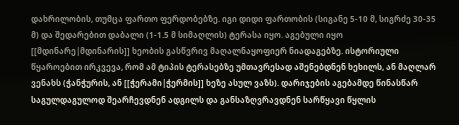დახრილობის, თუმცა ფართო ფერდობებზე. იგი დიდი ფართობის (სიგანე 5-10 მ, სიგრძე 30-35 მ) და შედარებით დაბალი (1-1.5 მ სიმაღლის) ტერასა იყო. აგებული იყო [[მდინარე|მდინარის]] ხეობის გასწვრივ მაღალნაყოფიერ ნიადაგებზე. ისტორიული წყაროებით ირკვევა, რომ ამ ტიპის ტერასებზე უმთავრესად აშენებდნენ ხეხილს, ან მაღლარ ვენახს (ჭანჭურის, ან [[ჭერამი|ჭერმის]] ხეზე ასულ ვაზს). დარიჯების აგებამდე წინასწარ საგულდაგულოდ შეარჩევდნენ ადგილს და განსაზღვრავდნენ სარწყავი წყლის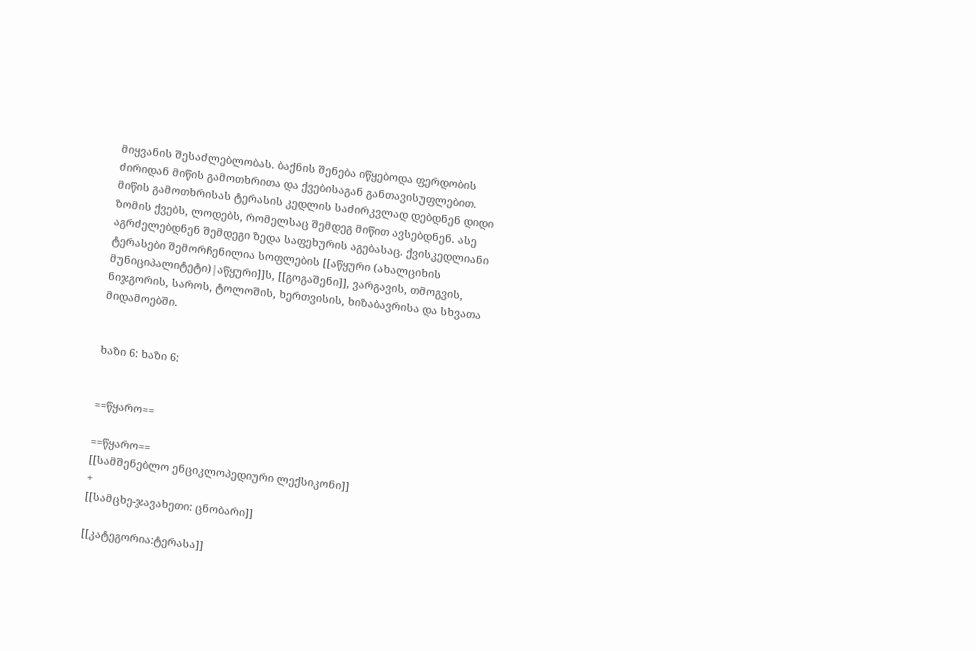მიყვანის შესაძლებლობას. ბაქნის შენება იწყებოდა ფერდობის ძირიდან მიწის გამოთხრითა და ქვებისაგან განთავისუფლებით. მიწის გამოთხრისას ტერასის კედლის საძირკვლად დებდნენ დიდი ზომის ქვებს, ლოდებს, რომელსაც შემდეგ მიწით ავსებდნენ. ასე აგრძელებდნენ შემდეგი ზედა საფეხურის აგებასაც. ქვისკედლიანი ტერასები შემორჩენილია სოფლების [[აწყური (ახალციხის მუნიციპალიტეტი)|აწყური]]ს, [[გოგაშენი]], ვარგავის, თმოგვის, ნიჯგორის, საროს, ტოლოშის, ხერთვისის, ხიზაბავრისა და სხვათა მიდამოებში.


ხაზი 6: ხაზი 6:


==წყარო==

==წყარო==
[[სამშენებლო ენციკლოპედიური ლექსიკონი]]
+
[[სამცხე-ჯავახეთი: ცნობარი]]

[[კატეგორია:ტერასა]]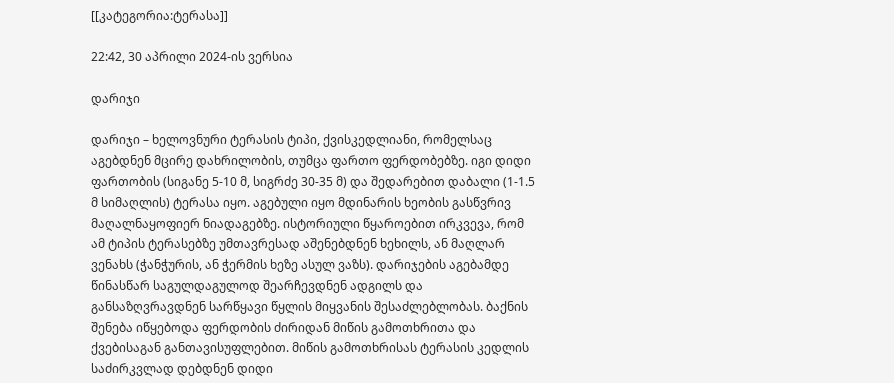[[კატეგორია:ტერასა]]

22:42, 30 აპრილი 2024-ის ვერსია

დარიჯი

დარიჯი – ხელოვნური ტერასის ტიპი, ქვისკედლიანი, რომელსაც აგებდნენ მცირე დახრილობის, თუმცა ფართო ფერდობებზე. იგი დიდი ფართობის (სიგანე 5-10 მ, სიგრძე 30-35 მ) და შედარებით დაბალი (1-1.5 მ სიმაღლის) ტერასა იყო. აგებული იყო მდინარის ხეობის გასწვრივ მაღალნაყოფიერ ნიადაგებზე. ისტორიული წყაროებით ირკვევა, რომ ამ ტიპის ტერასებზე უმთავრესად აშენებდნენ ხეხილს, ან მაღლარ ვენახს (ჭანჭურის, ან ჭერმის ხეზე ასულ ვაზს). დარიჯების აგებამდე წინასწარ საგულდაგულოდ შეარჩევდნენ ადგილს და განსაზღვრავდნენ სარწყავი წყლის მიყვანის შესაძლებლობას. ბაქნის შენება იწყებოდა ფერდობის ძირიდან მიწის გამოთხრითა და ქვებისაგან განთავისუფლებით. მიწის გამოთხრისას ტერასის კედლის საძირკვლად დებდნენ დიდი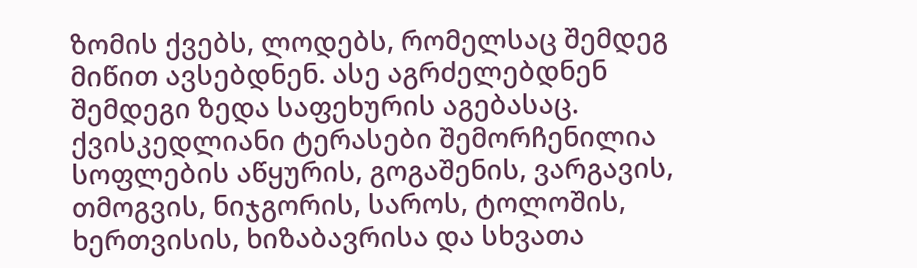ზომის ქვებს, ლოდებს, რომელსაც შემდეგ მიწით ავსებდნენ. ასე აგრძელებდნენ შემდეგი ზედა საფეხურის აგებასაც. ქვისკედლიანი ტერასები შემორჩენილია სოფლების აწყურის, გოგაშენის, ვარგავის, თმოგვის, ნიჯგორის, საროს, ტოლოშის, ხერთვისის, ხიზაბავრისა და სხვათა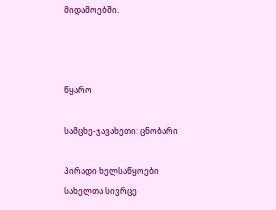მიდამოებში.



წყარო

სამცხე-ჯავახეთი: ცნობარი

პირადი ხელსაწყოები
სახელთა სივრცე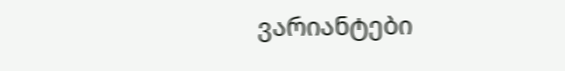ვარიანტები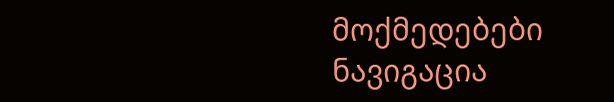მოქმედებები
ნავიგაცია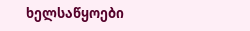ხელსაწყოები